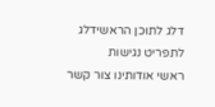דלג לתוכן הראשידלג לתפריט נגישות
ראשי אודותינו צור קשר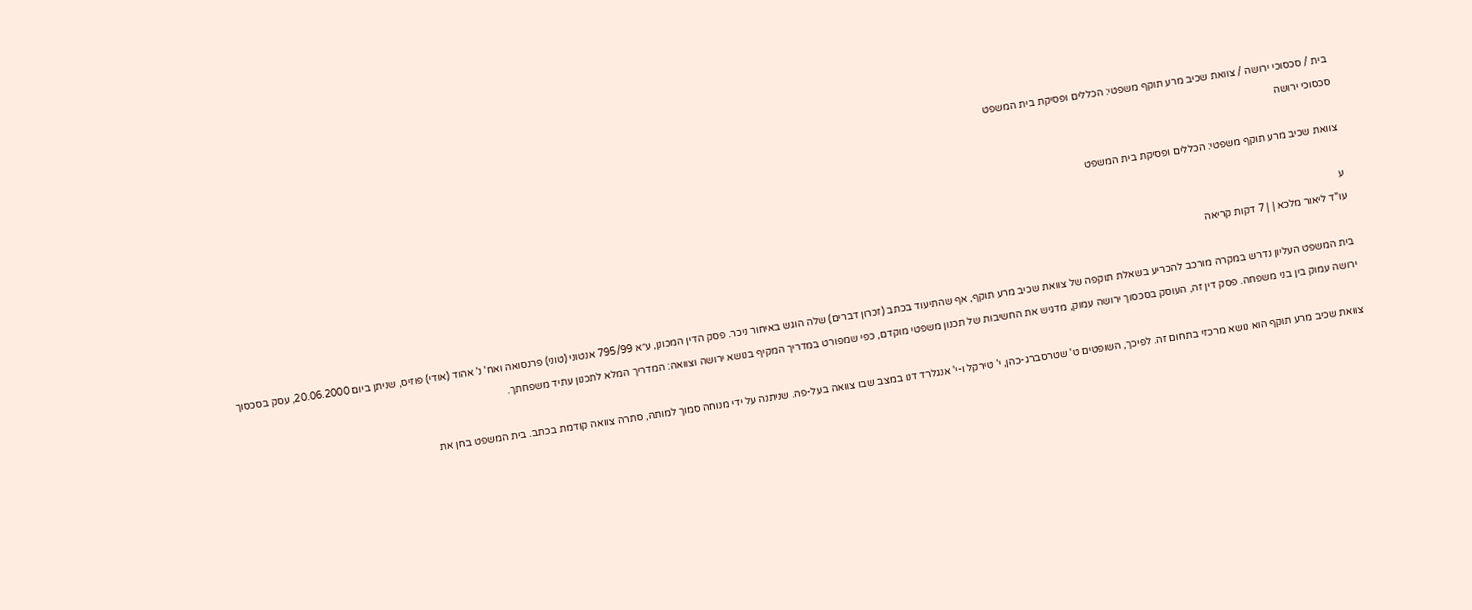בית / סכסוכי ירושה / צוואת שכיב מרע תוקף משפטי: הכללים ופסיקת בית המשפט
סכסוכי ירושה

צוואת שכיב מרע תוקף משפטי: הכללים ופסיקת בית המשפט

ע
עו"ד ליאור מלכא | | 7 דקות קריאה

בית המשפט העליון נדרש במקרה מורכב להכריע בשאלת תוקפה של צוואת שכיב מרע תוקף, אף שהתיעוד בכתב (זכרון דברים) שלה הוגש באיחור ניכר. פסק הדין המכונן, ע״א 795/99 אנטוני (טוני) פרנסואה ואח' נ' אהוד (אודי) פוזיס, שניתן ביום 20.06.2000, עסק בסכסוך ירושה עמוק בין בני משפחה. פסק דין זה, העוסק בסכסוך ירושה עמוק, מדגיש את החשיבות של תכנון משפטי מוקדם, כפי שמפורט במדריך המקיף בנושא ירושה וצוואה: המדריך המלא לתכנון עתיד משפחתך.

צוואת שכיב מרע תוקף הוא נושא מרכזי בתחום זה. לפיכך, השופטים ט' שטרסברג-כהן, י' טירקל ו-י' אנגלרד דנו במצב שבו צוואה בעל-פה. שניתנה על ידי מנוחה סמוך למותה, סתרה צוואה קודמת בכתב. בית המשפט בחן את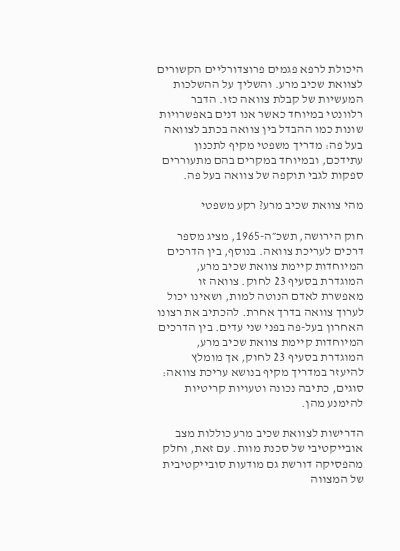היכולת לרפא פגמים פרוצדורליים הקשורים לצוואת שכיב מרע. והשליך על ההשלכות המעשיות של קבלת צוואה כזו. הדבר רלוונטי במיוחד כאשר אנו דנים באפשרויות שונות כמו ההבדל בין צוואה בכתב לצוואה בעל פה: מדריך משפטי מקיף לתכנון עתידכם, ובמיוחד במקרים בהם מתעוררים ספקות לגבי תוקפה של צוואה בעל פה.

מהי צוואת שכיב מרע? רקע משפטי

חוק הירושה, תשכ״ה-1965, מציג מספר דרכים לעריכת צוואה. בנוסף, בין הדרכים המיוחדות קיימת צוואת שכיב מרע, המוגדרת בסעיף 23 לחוק. צוואה זו מאפשרת לאדם הנוטה למות, ושאינו יכול לערוך צוואה בדרך אחרת. להכתיב את רצונו האחרון בעל-פה בפני שני עדים. בין הדרכים המיוחדות קיימת צוואת שכיב מרע, המוגדרת בסעיף 23 לחוק, אך מומלץ להיעזר במדריך מקיף בנושא עריכת צוואה: סוגים, כתיבה נכונה וטעויות קריטיות להימנע מהן.

הדרישות לצוואת שכיב מרע כוללות מצב אובייקטיבי של סכנת מוות. עם זאת, וחלק מהפסיקה דורשת גם מודעות סובייקטיבית של המצווה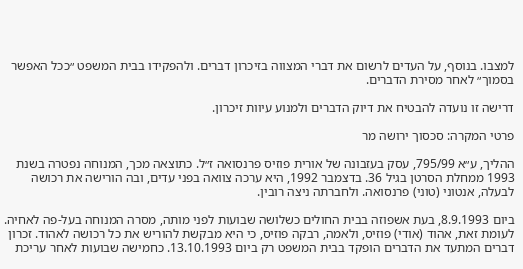למצבו. בנוסף, על העדים לרשום את דברי המצווה בזיכרון דברים. ולהפקידו בבית המשפט ״ככל האפשר בסמוך״ לאחר מסירת הדברים.

דרישה זו נועדה להבטיח את דיוק הדברים ולמנוע עיוות זיכרון.

פרטי המקרה: סכסוך ירושה מר

ההליך, ע״א 795/99, עסק בעזבונה של אורית פוזיס פרנסואה ז״ל. כתוצאה מכך, המנוחה נפטרה בשנת 1993 ממחלת הסרטן בגיל 36. בדצמבר 1992, היא ערכה צוואה בפני עדים, ובה הורישה את רכושה לבעלה, אנטוני (טוני) פרנסואה. ולחברתה ניצה רובין.

ביום 8.9.1993, בעת אשפוזה בבית החולים כשלושה שבועות לפני מותה, מסרה המנוחה בעל-פה לאחיה. לעומת זאת, אהוד (אודי) פוזיס, ולאמה, רבקה פוזיס, כי היא מבקשת להוריש את כל רכושה לאהוד. זכרון דברים המתעד את הדברים הופקד בבית המשפט רק ביום 13.10.1993. כחמישה שבועות לאחר עריכת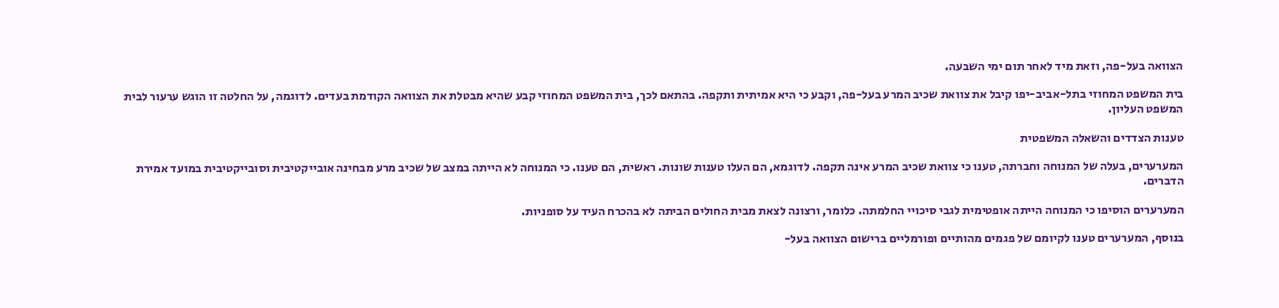הצוואה בעל-פה, וזאת מיד לאחר תום ימי השבעה.

בית המשפט המחוזי בתל-אביב-יפו קיבל את צוואת שכיב המרע בעל-פה, וקבע כי היא אמיתית ותקפה. בהתאם לכך, בית המשפט המחוזי קבע שהיא מבטלת את הצוואה הקודמת בעדים. לדוגמה, על החלטה זו הוגש ערעור לבית המשפט העליון.

טענות הצדדים והשאלה המשפטית

המערערים, בעלה של המנוחה וחברתה, טענו כי צוואת שכיב המרע אינה תקפה. לדוגמא, הם העלו טענות שונות. ראשית, הם טענו. כי המנוחה לא הייתה במצב של שכיב מרע מבחינה אובייקטיבית וסובייקטיבית במועד אמירת הדברים.

המערערים הוסיפו כי המנוחה הייתה אופטימית לגבי סיכויי החלמתה. כלומר, ורצונה לצאת מבית החולים הביתה לא בהכרח העיד על סופניות.

בנוסף, המערערים טענו לקיומם של פגמים מהותיים ופורמליים ברישום הצוואה בעל-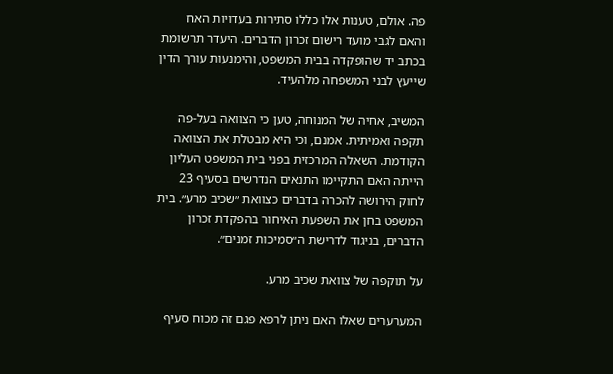פה. אולם, טענות אלו כללו סתירות בעדויות האח והאם לגבי מועד רישום זכרון הדברים. היעדר תרשומת בכתב יד שהופקדה בבית המשפט, והימנעות עורך הדין שייעץ לבני המשפחה מלהעיד.

המשיב, אחיה של המנוחה, טען כי הצוואה בעל-פה תקפה ואמיתית. אמנם, וכי היא מבטלת את הצוואה הקודמת. השאלה המרכזית בפני בית המשפט העליון הייתה האם התקיימו התנאים הנדרשים בסעיף 23 לחוק הירושה להכרה בדברים כצוואת ״שכיב מרע״. בית המשפט בחן את השפעת האיחור בהפקדת זכרון הדברים, בניגוד לדרישת ה״סמיכות זמנים״.

על תוקפה של צוואת שכיב מרע.

המערערים שאלו האם ניתן לרפא פגם זה מכוח סעיף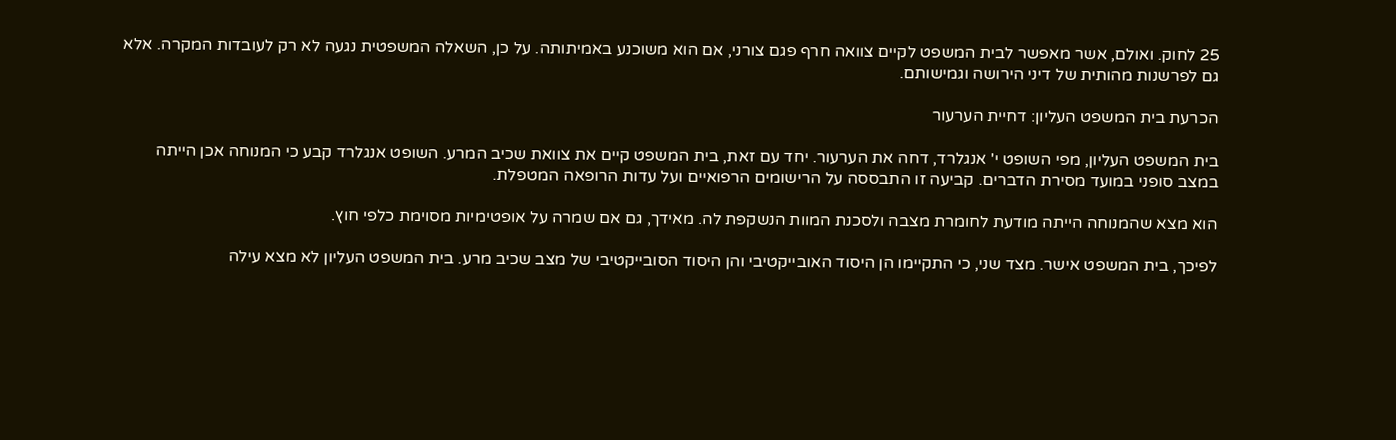25 לחוק. ואולם, אשר מאפשר לבית המשפט לקיים צוואה חרף פגם צורני, אם הוא משוכנע באמיתותה. על כן, השאלה המשפטית נגעה לא רק לעובדות המקרה. אלא גם לפרשנות מהותית של דיני הירושה וגמישותם.

הכרעת בית המשפט העליון: דחיית הערעור

בית המשפט העליון, מפי השופט י' אנגלרד, דחה את הערעור. יחד עם זאת, בית המשפט קיים את צוואת שכיב המרע. השופט אנגלרד קבע כי המנוחה אכן הייתה במצב סופני במועד מסירת הדברים. קביעה זו התבססה על הרישומים הרפואיים ועל עדות הרופאה המטפלת.

הוא מצא שהמנוחה הייתה מודעת לחומרת מצבה ולסכנת המוות הנשקפת לה. מאידך, גם אם שמרה על אופטימיות מסוימת כלפי חוץ.

לפיכך, בית המשפט אישר. מצד שני, כי התקיימו הן היסוד האובייקטיבי והן היסוד הסובייקטיבי של מצב שכיב מרע. בית המשפט העליון לא מצא עילה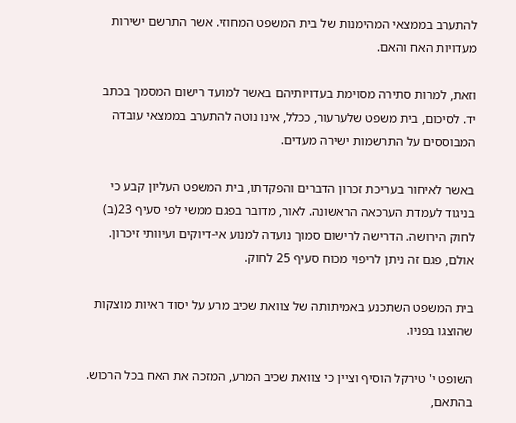להתערב בממצאי המהימנות של בית המשפט המחוזי. אשר התרשם ישירות מעדויות האח והאם.

וזאת, למרות סתירה מסוימת בעדויותיהם באשר למועד רישום המסמך בכתב יד. לסיכום, בית משפט שלערעור, ככלל, אינו נוטה להתערב בממצאי עובדה המבוססים על התרשמות ישירה מעדים.

באשר לאיחור בעריכת זכרון הדברים והפקדתו, בית המשפט העליון קבע כי בניגוד לעמדת הערכאה הראשונה. לאור, מדובר בפגם ממשי לפי סעיף 23(ב) לחוק הירושה. הדרישה לרישום סמוך נועדה למנוע אי-דיוקים ועיוותי זיכרון. אולם, פגם זה ניתן לריפוי מכוח סעיף 25 לחוק.

בית המשפט השתכנע באמיתותה של צוואת שכיב מרע על יסוד ראיות מוצקות שהוצגו בפניו.

השופט י' טירקל הוסיף וציין כי צוואת שכיב המרע, המזכה את האח בכל הרכוש. בהתאם,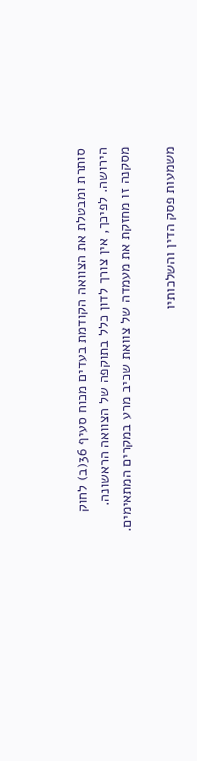סותרת ומבטלת את הצוואה הקודמת בעדים מכוח סעיף 36(ב) לחוק הירושה. לפיכך, אין צורך לדון כלל בתוקפה של הצוואה הראשונה. מסקנה זו מחזקת את מעמדה של צוואת שכיב מרע במקרים המתאימים.

משמעות פסק הדין והשלכותיו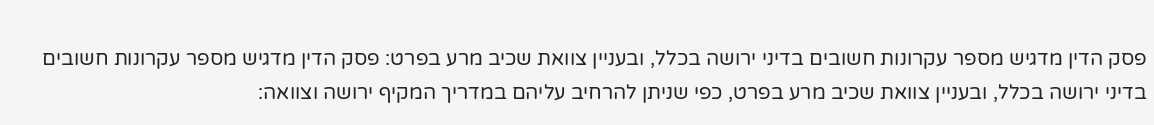פסק הדין מדגיש מספר עקרונות חשובים בדיני ירושה בכלל, ובעניין צוואת שכיב מרע בפרט: פסק הדין מדגיש מספר עקרונות חשובים בדיני ירושה בכלל, ובעניין צוואת שכיב מרע בפרט, כפי שניתן להרחיב עליהם במדריך המקיף ירושה וצוואה: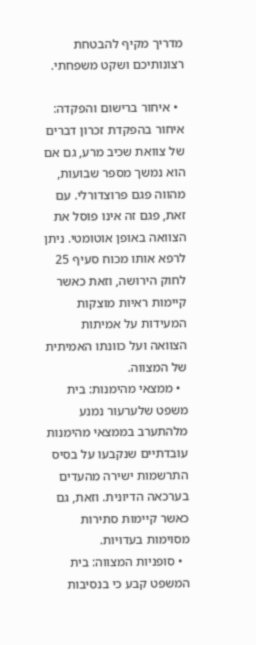מדריך מקיף להבטחת רצונותיכם ושקט משפחתי.

  • איחור ברישום והפקדה: איחור בהפקדת זכרון דברים של צוואת שכיב מרע, גם אם הוא נמשך מספר שבועות, מהווה פגם פרוצדורלי. עם זאת, פגם זה אינו פוסל את הצוואה באופן אוטומטי. ניתן לרפא אותו מכוח סעיף 25 לחוק הירושה, וזאת כאשר קיימות ראיות מוצקות המעידות על אמיתות הצוואה ועל כוונתו האמיתית של המצווה.
  • ממצאי מהימנות: בית משפט שלערעור נמנע מלהתערב בממצאי מהימנות עובדתיים שנקבעו על בסיס התרשמות ישירה מהעדים בערכאה הדיונית. וזאת, גם כאשר קיימות סתירות מסוימות בעדויות.
  • סופניות המצווה: בית המשפט קבע כי בנסיבות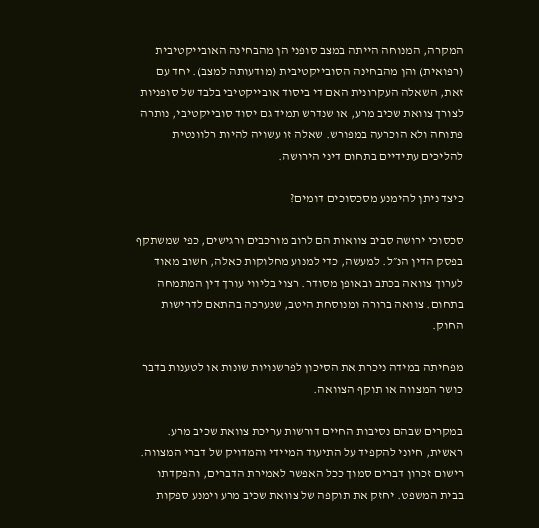המקרה, המנוחה הייתה במצב סופני הן מהבחינה האובייקטיבית (רפואית) והן מהבחינה הסובייקטיבית (מודעותה למצב). יחד עם זאת, השאלה העקרונית האם די ביסוד אובייקטיבי בלבד של סופניות לצורך צוואת שכיב מרע, או שנדרש תמיד גם יסוד סובייקטיבי, נותרה פתוחה ולא הוכרעה במפורש. שאלה זו עשויה להיות רלוונטית להליכים עתידיים בתחום דיני הירושה.

כיצד ניתן להימנע מסכסוכים דומים?

סכסוכי ירושה סביב צוואות הם לרוב מורכבים ורגישים, כפי שמשתקף בפסק הדין הנ״ל. למעשה, כדי למנוע מחלוקות כאלה, חשוב מאוד לערוך צוואה בכתב ובאופן מסודר. רצוי בליווי עורך דין המתמחה בתחום. צוואה ברורה ומנוסחת היטב, שנערכה בהתאם לדרישות החוק.

מפחיתה במידה ניכרת את הסיכון לפרשנויות שונות או לטענות בדבר כושר המצווה או תוקף הצוואה.

במקרים שבהם נסיבות החיים דורשות עריכת צוואת שכיב מרע. ראשית, חיוני להקפיד על התיעוד המיידי והמדויק של דברי המצווה. רישום זכרון דברים סמוך ככל האפשר לאמירת הדברים, והפקדתו בבית המשפט. יחזק את תוקפה של צוואת שכיב מרע וימנע ספקות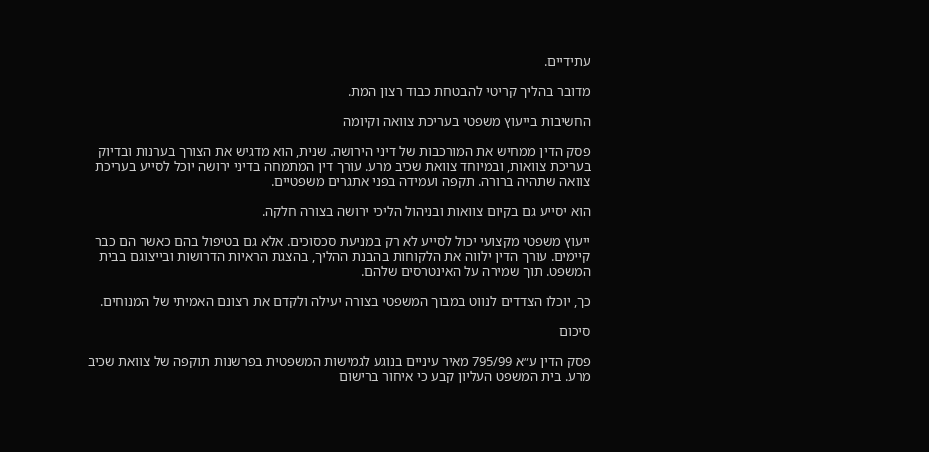עתידיים.

מדובר בהליך קריטי להבטחת כבוד רצון המת.

החשיבות בייעוץ משפטי בעריכת צוואה וקיומה

פסק הדין ממחיש את המורכבות של דיני הירושה. שנית, הוא מדגיש את הצורך בערנות ובדיוק בעריכת צוואות, ובמיוחד צוואת שכיב מרע. עורך דין המתמחה בדיני ירושה יוכל לסייע בעריכת צוואה שתהיה ברורה. תקפה ועמידה בפני אתגרים משפטיים.

הוא יסייע גם בקיום צוואות ובניהול הליכי ירושה בצורה חלקה.

ייעוץ משפטי מקצועי יכול לסייע לא רק במניעת סכסוכים. אלא גם בטיפול בהם כאשר הם כבר קיימים. עורך הדין ילווה את הלקוחות בהבנת ההליך, בהצגת הראיות הדרושות ובייצוגם בבית המשפט. תוך שמירה על האינטרסים שלהם.

כך, יוכלו הצדדים לנווט במבוך המשפטי בצורה יעילה ולקדם את רצונם האמיתי של המנוחים.

סיכום

פסק הדין ע״א 795/99 מאיר עיניים בנוגע לגמישות המשפטית בפרשנות תוקפה של צוואת שכיב מרע. בית המשפט העליון קבע כי איחור ברישום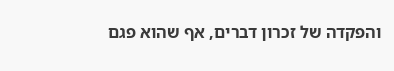והפקדה של זכרון דברים, אף שהוא פגם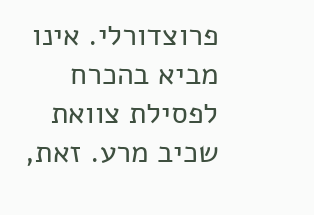פרוצדורלי. אינו מביא בהכרח לפסילת צוואת שכיב מרע. זאת,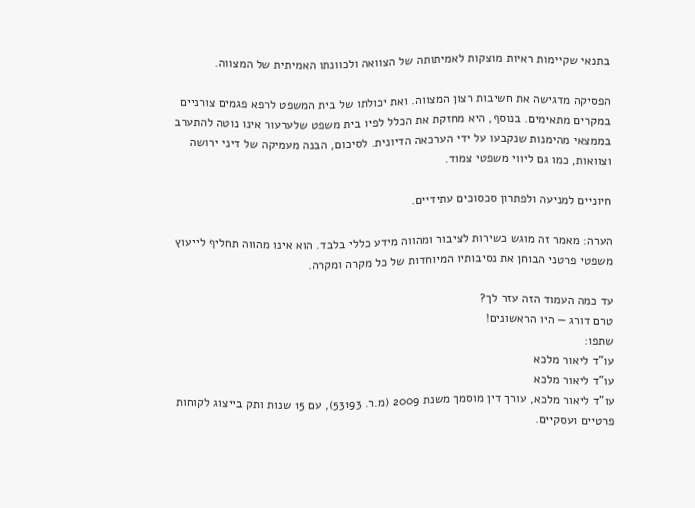בתנאי שקיימות ראיות מוצקות לאמיתותה של הצוואה ולכוונתו האמיתית של המצווה.

הפסיקה מדגישה את חשיבות רצון המצווה. ואת יכולתו של בית המשפט לרפא פגמים צורניים במקרים מתאימים. בנוסף, היא מחזקת את הכלל לפיו בית משפט שלערעור אינו נוטה להתערב בממצאי מהימנות שנקבעו על ידי הערכאה הדיונית. לסיכום, הבנה מעמיקה של דיני ירושה וצוואות, כמו גם ליווי משפטי צמוד.

חיוניים למניעה ולפתרון סכסוכים עתידיים.

הערה: מאמר זה מוגש כשירות לציבור ומהווה מידע כללי בלבד. הוא אינו מהווה תחליף לייעוץ משפטי פרטני הבוחן את נסיבותיו המיוחדות של כל מקרה ומקרה.

עד כמה העמוד הזה עזר לך?
טרם דורג — היו הראשונים!
שתפו:
עו"ד ליאור מלכא
עו"ד ליאור מלכא
עו"ד ליאור מלכא, עורך דין מוסמך משנת 2009 (מ.ר. 53193), עם 15 שנות ותק בייצוג לקוחות פרטיים ועסקיים.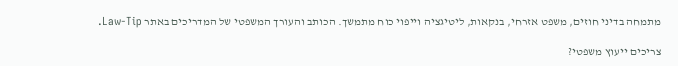מתמחה בדיני חוזים, משפט אזרחי, בנקאות, ליטיגציה וייפוי כוח מתמשך. הכותב והעורך המשפטי של המדריכים באתר Law-Tip.

צריכים ייעוץ משפטי?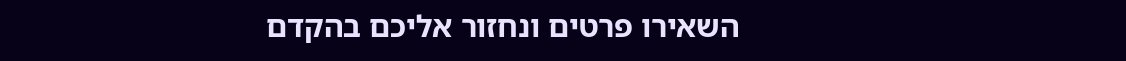השאירו פרטים ונחזור אליכם בהקדם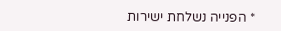* הפנייה נשלחת ישירות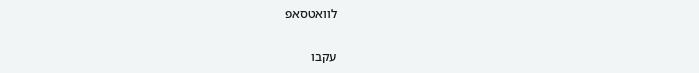לוואטסאפ

עקבו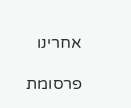אחרינו

פרסומת